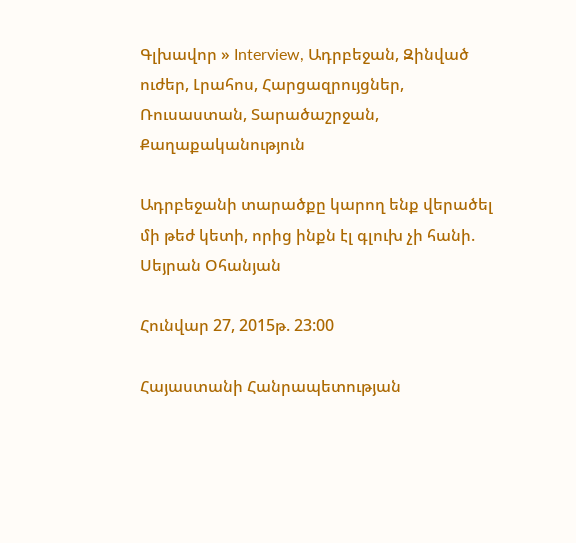Գլխավոր » Interview, Ադրբեջան, Զինված ուժեր, Լրահոս, Հարցազրույցներ, Ռուսաստան, Տարածաշրջան, Քաղաքականություն

Ադրբեջանի տարածքը կարող ենք վերածել մի թեժ կետի, որից ինքն էլ գլուխ չի հանի. Սեյրան Օհանյան

Հունվար 27, 2015թ. 23:00

Հայաստանի Հանրապետության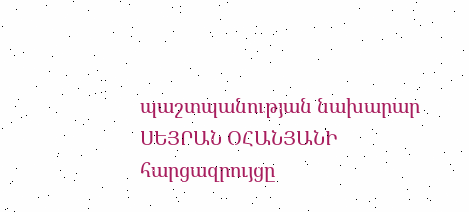պաշտպանության նախարար ՍԵՅՐԱՆ ՕՀԱՆՅԱՆԻ հարցազրույցը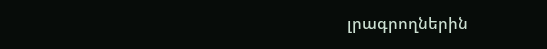լրագրողներին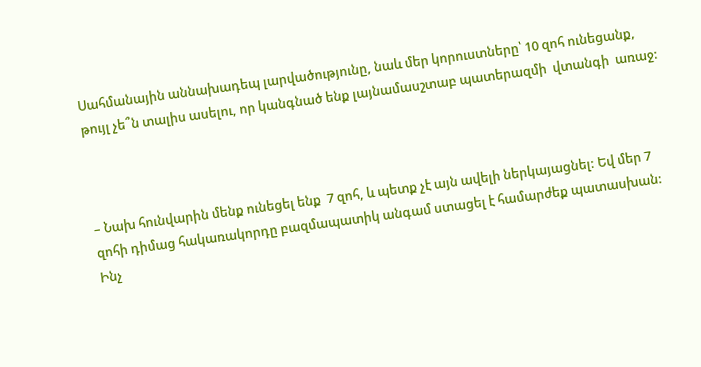Սահմանային աննախադեպ լարվածությունը, նաև մեր կորուստները՝ 10 զոհ ունեցանք,  թույլ չե՞ն տալիս ասելու, որ կանգնած ենք լայնամասշտաբ պատերազմի  վտանգի  առաջ:



– Նախ հունվարին մենք ունեցել ենք  7 զոհ, և պետք չէ այն ավելի ներկայացնել: Եվ մեր 7 զոհի դիմաց հակառակորդը բազմապատիկ անգամ ստացել է համարժեք պատասխան: Ինչ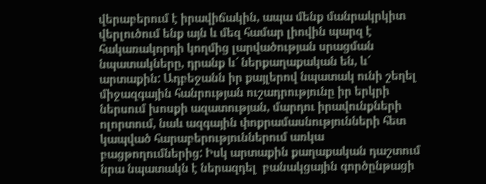վերաբերում է իրավիճակին, ապա մենք մանրակրկիտ վերլուծում ենք այն և մեզ համար լիովին պարզ է հակառակորդի կողմից լարվածության սրացման նպատակները, դրանք և՜ ներքաղաքական են, և՜ արտաքին: Ադբեջանն իր քայլերով նպատակ ունի շեղել միջազգային հանրության ուշադրությունը իր երկրի ներսում խոսքի ազատության, մարդու իրավունքների ոլորտում, նաև ազգային փոքրամասնությունների հետ կապված հարաբերություններում առկա   բացթողումներից: Իսկ արտաքին քաղաքական դաշտում նրա նպատակն է ներազդել  բանակցային գործընթացի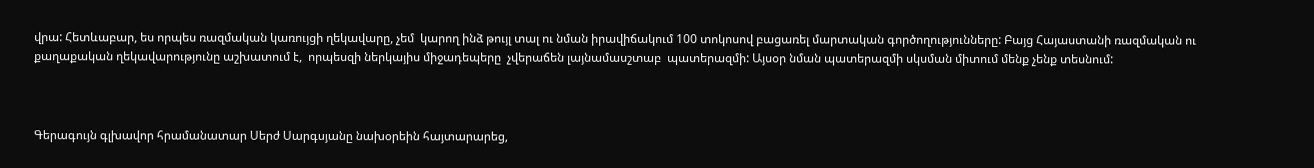վրա: Հետևաբար, ես որպես ռազմական կառույցի ղեկավարը, չեմ  կարող ինձ թույլ տալ ու նման իրավիճակում 100 տոկոսով բացառել մարտական գործողությունները: Բայց Հայաստանի ռազմական ու քաղաքական ղեկավարությունը աշխատում է,  որպեսզի ներկայիս միջադեպերը  չվերաճեն լայնամասշտաբ  պատերազմի: Այսօր նման պատերազմի սկսման միտում մենք չենք տեսնում:



Գերագույն գլխավոր հրամանատար Սերժ Սարգսյանը նախօրեին հայտարարեց,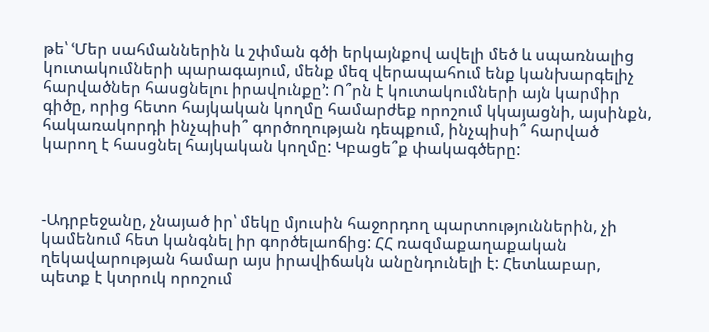թե՝ ՙՄեր սահմաններին և շփման գծի երկայնքով ավելի մեծ և սպառնալից կուտակումների պարագայում, մենք մեզ վերապահում ենք կանխարգելիչ հարվածներ հասցնելու իրավունքը՚: Ո՞րն է կուտակումների այն կարմիր գիծը, որից հետո հայկական կողմը համարժեք որոշում կկայացնի, այսինքն, հակառակորդի ինչպիսի՞ գործողության դեպքում, ինչպիսի՞ հարված կարող է հասցնել հայկական կողմը: Կբացե՞ք փակագծերը:



-Ադրբեջանը, չնայած իր՝ մեկը մյուսին հաջորդող պարտություններին, չի կամենում հետ կանգնել իր գործելաոճից: ՀՀ ռազմաքաղաքական ղեկավարության համար այս իրավիճակն անընդունելի է: Հետևաբար, պետք է կտրուկ որոշում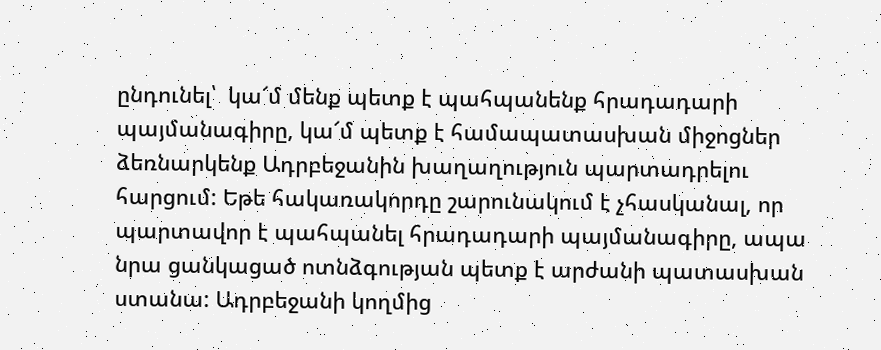ընդունել՝  կա՜մ մենք պետք է պահպանենք հրադադարի պայմանագիրը, կա՜մ պետք է համապատասխան միջոցներ ձեռնարկենք Ադրբեջանին խաղաղություն պարտադրելու հարցում: Եթե հակառակորդը շարունակում է չհասկանալ, որ  պարտավոր է պահպանել հրադադարի պայմանագիրը, ապա նրա ցանկացած ոտնձգության պետք է արժանի պատասխան ստանա: Ադրբեջանի կողմից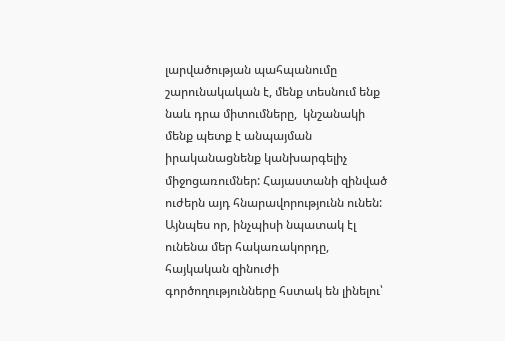լարվածության պահպանումը շարունակական է, մենք տեսնում ենք նաև դրա միտումները,  կնշանակի մենք պետք է անպայման իրականացնենք կանխարգելիչ միջոցառումներ: Հայաստանի զինված  ուժերն այդ հնարավորությունն ունեն: Այնպես որ, ինչպիսի նպատակ էլ  ունենա մեր հակառակորդը, հայկական զինուժի գործողությունները հստակ են լինելու՝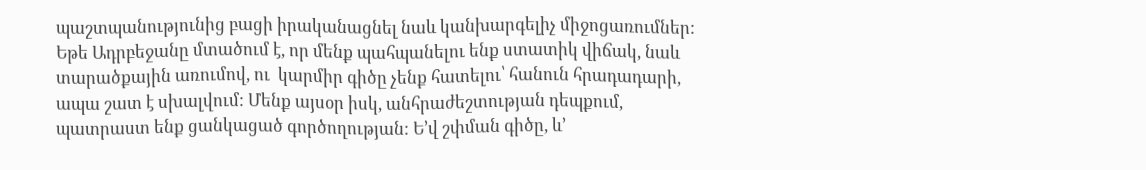պաշտպանությունից բացի իրականացնել նաև կանխարգելիչ միջոցառումներ: Եթե Ադրբեջանը մտածում է, որ մենք պահպանելու ենք ստատիկ վիճակ, նաև տարածքային առումով, ու  կարմիր գիծը չենք հատելու՝ հանուն հրադադարի, ապա շատ է սխալվում: Մենք այսօր իսկ, անհրաժեշտության դեպքում, պատրաստ ենք ցանկացած գործողության: Ե’վ շփման գիծը, և’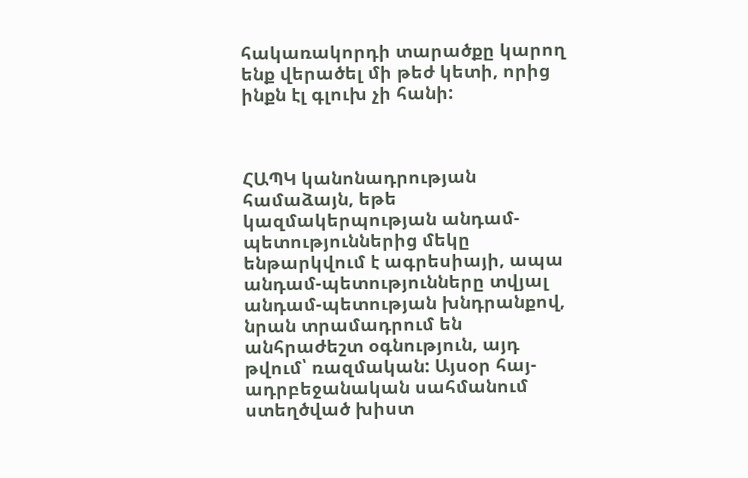հակառակորդի տարածքը կարող ենք վերածել մի թեժ կետի, որից ինքն էլ գլուխ չի հանի:



ՀԱՊԿ կանոնադրության համաձայն, եթե կազմակերպության անդամ-պետություններից մեկը ենթարկվում է ագրեսիայի, ապա անդամ-պետությունները տվյալ անդամ-պետության խնդրանքով, նրան տրամադրում են անհրաժեշտ օգնություն, այդ թվում՝ ռազմական: Այսօր հայ-ադրբեջանական սահմանում ստեղծված խիստ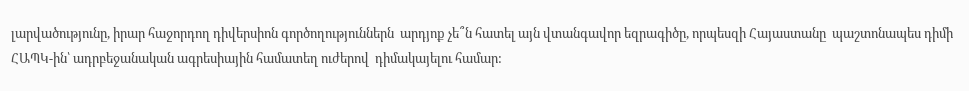լարվածությունը, իրար հաջորդող դիվերսիոն գործողություններն  արդյոք չե՞ն հատել այն վտանգավոր եզրագիծը, որպեսզի Հայաստանը  պաշտոնապես դիմի ՀԱՊԿ-ին՝ ադրբեջանական ագրեսիային համատեղ ուժերով  դիմակայելու համար: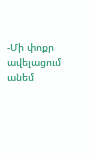-Մի փոքր  ավելացում անեմ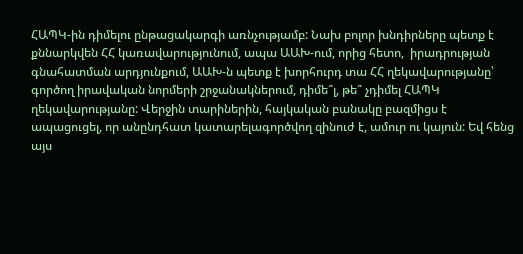ՀԱՊԿ-ին դիմելու ընթացակարգի առնչությամբ: Նախ բոլոր խնդիրները պետք է քննարկվեն ՀՀ կառավարությունում, ապա ԱԱԽ-ում, որից հետո,  իրադրության գնահատման արդյունքում, ԱԱԽ-ն պետք է խորհուրդ տա ՀՀ ղեկավարությանը՝ գործող իրավական նորմերի շրջանակներում, դիմե՞լ, թե՞ չդիմել ՀԱՊԿ ղեկավարությանը: Վերջին տարիներին, հայկական բանակը բազմիցս է ապացուցել, որ անընդհատ կատարելագործվող զինուժ է, ամուր ու կայուն: Եվ հենց այս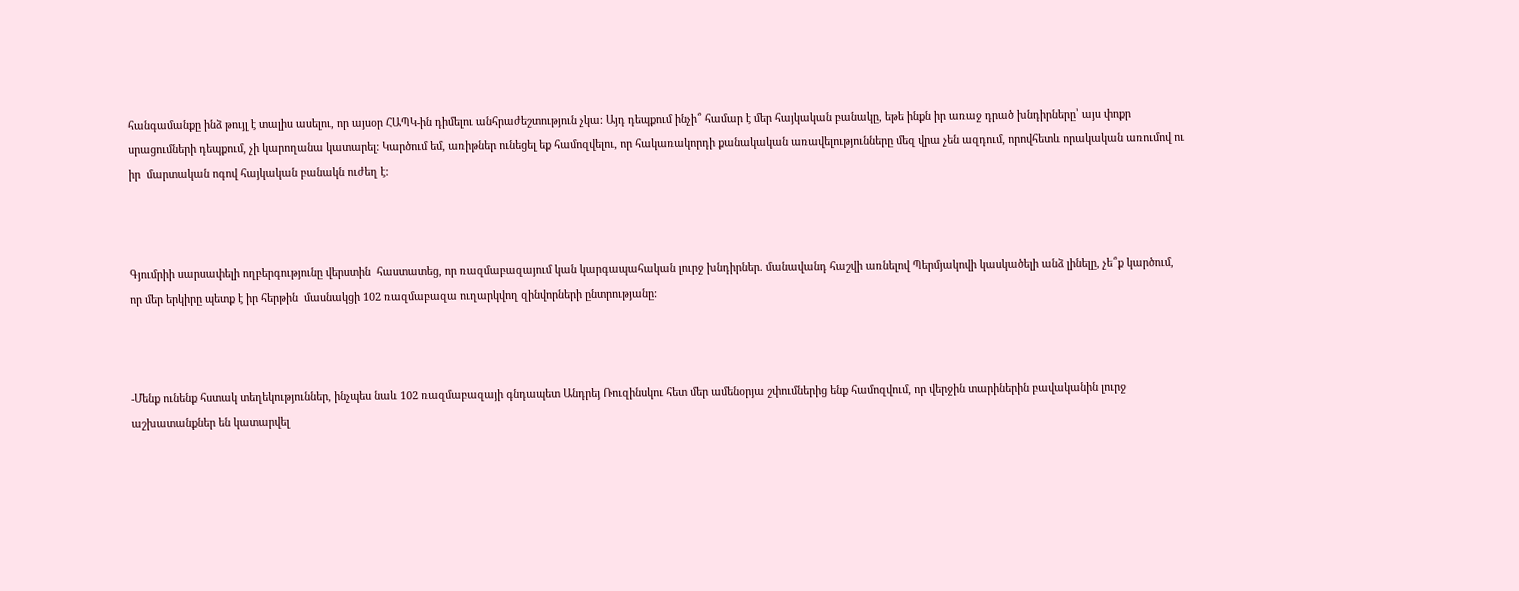հանգամանքը ինձ թույլ է տալիս ասելու, որ այսօր ՀԱՊԿ-ին դիմելու անհրաժեշտություն չկա: Այդ դեպքում ինչի՞ համար է մեր հայկական բանակը, եթե ինքն իր առաջ դրած խնդիրները՝ այս փոքր սրացումների դեպքում, չի կարողանա կատարել: Կարծում եմ, առիթներ ունեցել եք համոզվելու, որ հակառակորդի քանակական առավելությունները մեզ վրա չեն ազդում, որովհետև որակական առումով ու իր  մարտական ոգով հայկական բանակն ուժեղ է:



Գյումրիի սարսափելի ողբերգությունը վերստին  հաստատեց, որ ռազմաբազայում կան կարգապահական լուրջ խնդիրներ. մանավանդ հաշվի առնելով Պերմյակովի կասկածելի անձ լինելը, չե՞ք կարծում, որ մեր երկիրը պետք է իր հերթին  մասնակցի 102 ռազմաբազա ուղարկվող զինվորների ընտրությանը:



-Մենք ունենք հստակ տեղեկություններ, ինչպես նաև 102 ռազմաբազայի գնդապետ Անդրեյ Ռուզինսկու հետ մեր ամենօրյա շփումներից ենք համոզվում, որ վերջին տարիներին բավականին լուրջ աշխատանքներ են կատարվել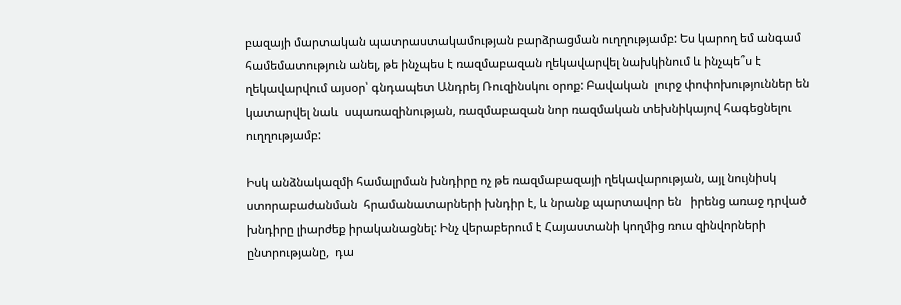բազայի մարտական պատրաստակամության բարձրացման ուղղությամբ: Ես կարող եմ անգամ համեմատություն անել, թե ինչպես է ռազմաբազան ղեկավարվել նախկինում և ինչպե՞ս է ղեկավարվում այսօր՝ գնդապետ Անդրեյ Ռուզինսկու օրոք: Բավական  լուրջ փոփոխություններ են կատարվել նաև  սպառազինության, ռազմաբազան նոր ռազմական տեխնիկայով հագեցնելու ուղղությամբ:

Իսկ անձնակազմի համալրման խնդիրը ոչ թե ռազմաբազայի ղեկավարության, այլ նույնիսկ ստորաբաժանման  հրամանատարների խնդիր է, և նրանք պարտավոր են   իրենց առաջ դրված խնդիրը լիարժեք իրականացնել: Ինչ վերաբերում է Հայաստանի կողմից ռուս զինվորների ընտրությանը,  դա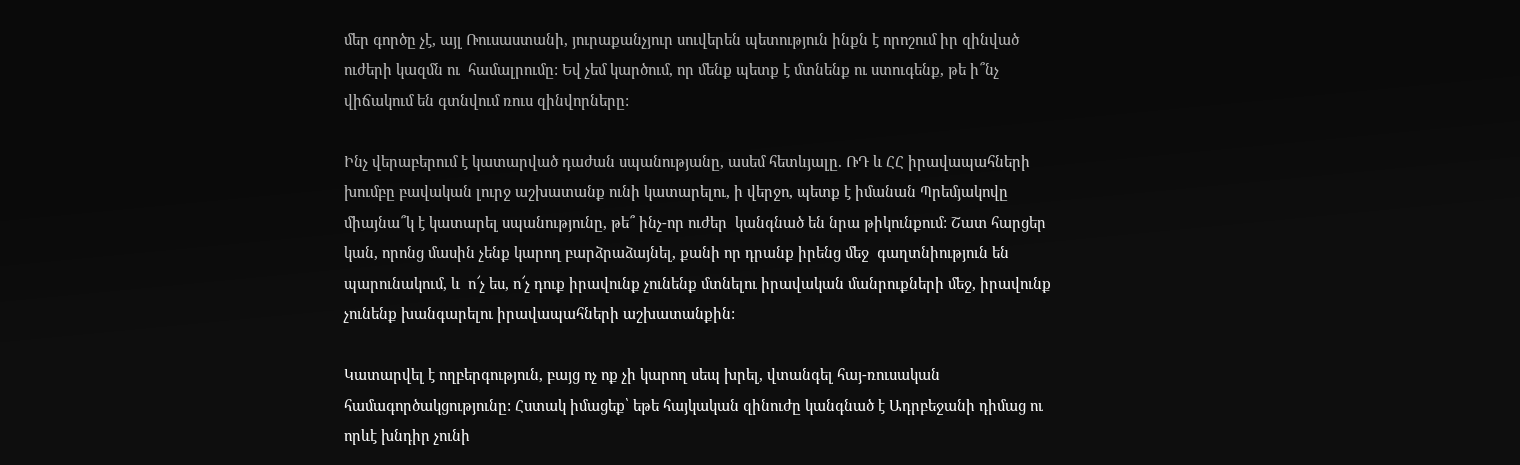մեր գործը չէ, այլ Ռուսաստանի, յուրաքանչյուր սուվերեն պետություն ինքն է որոշում իր զինված ուժերի կազմն ու  համալրումը: Եվ չեմ կարծում, որ մենք պետք է մտնենք ու ստուգենք, թե ի՞նչ վիճակում են գտնվում ռուս զինվորները:

Ինչ վերաբերում է կատարված դաժան սպանությանը, ասեմ հետևյալը. ՌԴ և ՀՀ իրավապահների խումբը բավական լուրջ աշխատանք ունի կատարելու, ի վերջո, պետք է իմանան Պրեմյակովը միայնա՞կ է կատարել սպանությունը, թե՞ ինչ-որ ուժեր  կանգնած են նրա թիկունքում: Շատ հարցեր կան, որոնց մասին չենք կարող բարձրաձայնել, քանի որ դրանք իրենց մեջ  գաղտնիություն են պարունակում, և  ո՜չ ես, ո՜չ դուք իրավունք չունենք մտնելու իրավական մանրուքների մեջ, իրավունք չունենք խանգարելու իրավապահների աշխատանքին:

Կատարվել է ողբերգություն, բայց ոչ ոք չի կարող սեպ խրել, վտանգել հայ-ռուսական  համագործակցությունը: Հստակ իմացեք՝ եթե հայկական զինուժը կանգնած է Ադրբեջանի դիմաց ու որևէ խնդիր չունի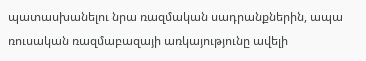պատասխանելու նրա ռազմական սադրանքներին, ապա ռուսական ռազմաբազայի առկայությունը ավելի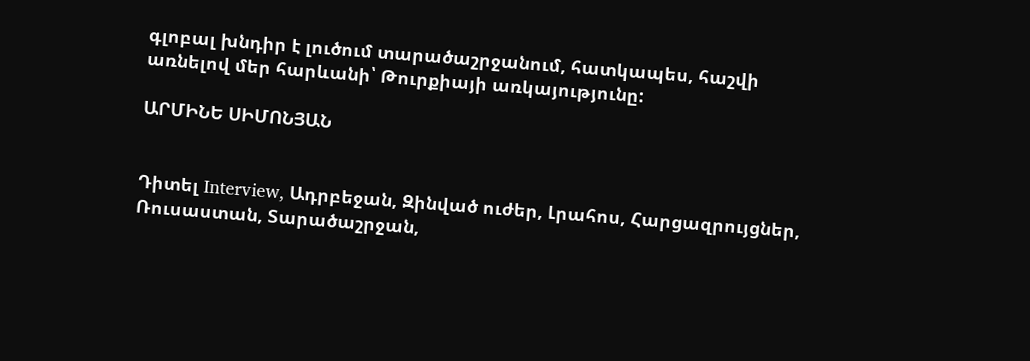գլոբալ խնդիր է լուծում տարածաշրջանում, հատկապես, հաշվի առնելով մեր հարևանի՝ Թուրքիայի առկայությունը:

ԱՐՄԻՆԵ ՍԻՄՈՆՅԱՆ


Դիտել Interview, Ադրբեջան, Զինված ուժեր, Լրահոս, Հարցազրույցներ, Ռուսաստան, Տարածաշրջան,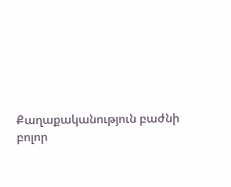Քաղաքականություն բաժնի բոլոր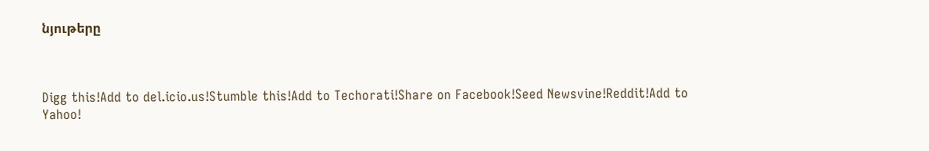նյութերը



Digg this!Add to del.icio.us!Stumble this!Add to Techorati!Share on Facebook!Seed Newsvine!Reddit!Add to Yahoo!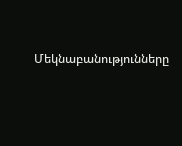Մեկնաբանությունները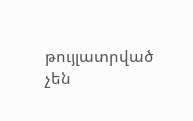թույլատրված չեն